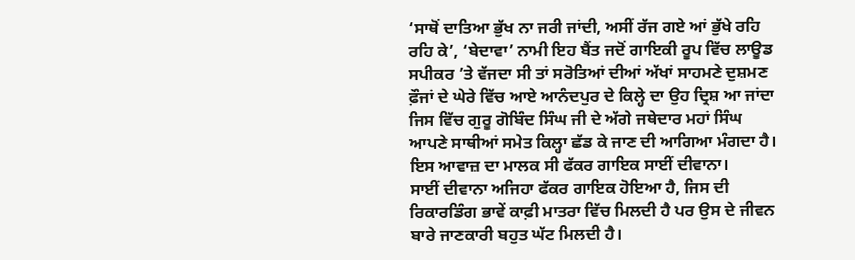‘ਸਾਥੋਂ ਦਾਤਿਆ ਭੁੱਖ ਨਾ ਜਰੀ ਜਾਂਦੀ, ਅਸੀਂ ਰੱਜ ਗਏ ਆਂ ਭੁੱਖੇ ਰਹਿ ਰਹਿ ਕੇ’, ‘ਬੇਦਾਵਾ’ ਨਾਮੀ ਇਹ ਬੈਂਤ ਜਦੋਂ ਗਾਇਕੀ ਰੂਪ ਵਿੱਚ ਲਾਊਡ ਸਪੀਕਰ ’ਤੇ ਵੱਜਦਾ ਸੀ ਤਾਂ ਸਰੋਤਿਆਂ ਦੀਆਂ ਅੱਖਾਂ ਸਾਹਮਣੇ ਦੁਸ਼ਮਣ ਫ਼ੌਜਾਂ ਦੇ ਘੇਰੇ ਵਿੱਚ ਆਏ ਆਨੰਦਪੁਰ ਦੇ ਕਿਲ੍ਹੇ ਦਾ ਉਹ ਦ੍ਰਿਸ਼ ਆ ਜਾਂਦਾ ਜਿਸ ਵਿੱਚ ਗੁਰੂ ਗੋਬਿੰਦ ਸਿੰਘ ਜੀ ਦੇ ਅੱਗੇ ਜਥੇਦਾਰ ਮਹਾਂ ਸਿੰਘ ਆਪਣੇ ਸਾਥੀਆਂ ਸਮੇਤ ਕਿਲ੍ਹਾ ਛੱਡ ਕੇ ਜਾਣ ਦੀ ਆਗਿਆ ਮੰਗਦਾ ਹੈ। ਇਸ ਆਵਾਜ਼ ਦਾ ਮਾਲਕ ਸੀ ਫੱਕਰ ਗਾਇਕ ਸਾਈਂ ਦੀਵਾਨਾ।
ਸਾਈਂ ਦੀਵਾਨਾ ਅਜਿਹਾ ਫੱਕਰ ਗਾਇਕ ਹੋਇਆ ਹੈ, ਜਿਸ ਦੀ ਰਿਕਾਰਡਿੰਗ ਭਾਵੇਂ ਕਾਫ਼ੀ ਮਾਤਰਾ ਵਿੱਚ ਮਿਲਦੀ ਹੈ ਪਰ ਉਸ ਦੇ ਜੀਵਨ ਬਾਰੇ ਜਾਣਕਾਰੀ ਬਹੁਤ ਘੱਟ ਮਿਲਦੀ ਹੈ।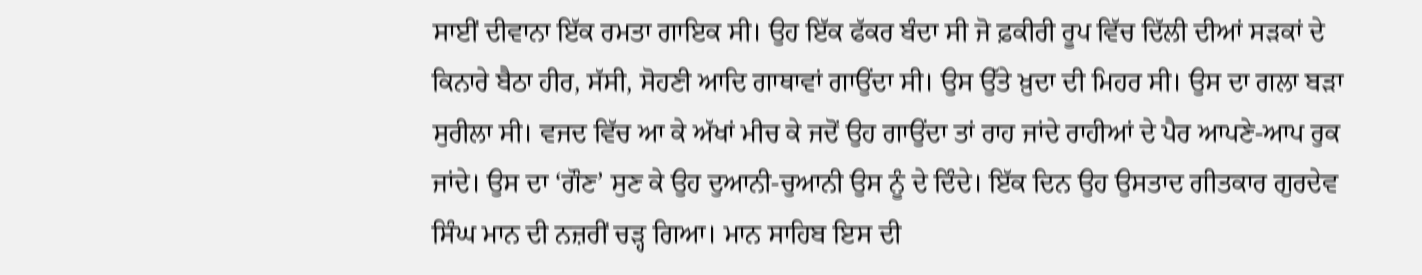ਸਾਈਂ ਦੀਵਾਨਾ ਇੱਕ ਰਮਤਾ ਗਾਇਕ ਸੀ। ਉਹ ਇੱਕ ਫੱਕਰ ਬੰਦਾ ਸੀ ਜੋ ਫ਼ਕੀਰੀ ਰੂਪ ਵਿੱਚ ਦਿੱਲੀ ਦੀਆਂ ਸੜਕਾਂ ਦੇ ਕਿਨਾਰੇ ਬੈਠਾ ਹੀਰ, ਸੱਸੀ, ਸੋਹਣੀ ਆਦਿ ਗਾਥਾਵਾਂ ਗਾਉਂਦਾ ਸੀ। ਉਸ ਉੱਤੇ ਖ਼ੁਦਾ ਦੀ ਮਿਹਰ ਸੀ। ਉਸ ਦਾ ਗਲਾ ਬੜਾ ਸੁਰੀਲਾ ਸੀ। ਵਜਦ ਵਿੱਚ ਆ ਕੇ ਅੱਖਾਂ ਮੀਚ ਕੇ ਜਦੋਂ ਉਹ ਗਾਉਂਦਾ ਤਾਂ ਰਾਹ ਜਾਂਦੇ ਰਾਹੀਆਂ ਦੇ ਪੈਰ ਆਪਣੇ-ਆਪ ਰੁਕ ਜਾਂਦੇ। ਉਸ ਦਾ ‘ਗੌਣ’ ਸੁਣ ਕੇ ਉਹ ਦੁਆਨੀ-ਚੁਆਨੀ ਉਸ ਨੂੰ ਦੇ ਦਿੰਦੇ। ਇੱਕ ਦਿਨ ਉਹ ਉਸਤਾਦ ਗੀਤਕਾਰ ਗੁਰਦੇਵ ਸਿੰਘ ਮਾਨ ਦੀ ਨਜ਼ਰੀਂ ਚੜ੍ਹ ਗਿਆ। ਮਾਨ ਸਾਹਿਬ ਇਸ ਦੀ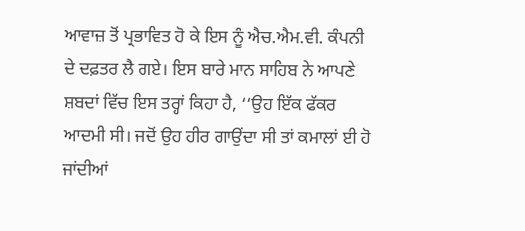ਆਵਾਜ਼ ਤੋਂ ਪ੍ਰਭਾਵਿਤ ਹੋ ਕੇ ਇਸ ਨੂੰ ਐਚ.ਐਮ.ਵੀ. ਕੰਪਨੀ ਦੇ ਦਫ਼ਤਰ ਲੈ ਗਏ। ਇਸ ਬਾਰੇ ਮਾਨ ਸਾਹਿਬ ਨੇ ਆਪਣੇ ਸ਼ਬਦਾਂ ਵਿੱਚ ਇਸ ਤਰ੍ਹਾਂ ਕਿਹਾ ਹੈ, ‘‘ਉਹ ਇੱਕ ਫੱਕਰ ਆਦਮੀ ਸੀ। ਜਦੋਂ ਉਹ ਹੀਰ ਗਾਉਂਦਾ ਸੀ ਤਾਂ ਕਮਾਲਾਂ ਈ ਹੋ ਜਾਂਦੀਆਂ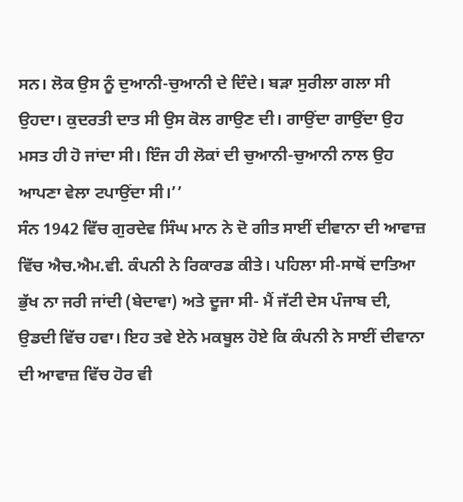ਸਨ। ਲੋਕ ਉਸ ਨੂੰ ਦੁਆਨੀ-ਚੁਆਨੀ ਦੇ ਦਿੰਦੇ। ਬੜਾ ਸੁਰੀਲਾ ਗਲਾ ਸੀ ਉਹਦਾ। ਕੁਦਰਤੀ ਦਾਤ ਸੀ ਉਸ ਕੋਲ ਗਾਉਣ ਦੀ। ਗਾਉਂਦਾ ਗਾਉਂਦਾ ਉਹ ਮਸਤ ਹੀ ਹੋ ਜਾਂਦਾ ਸੀ। ਇੰਜ ਹੀ ਲੋਕਾਂ ਦੀ ਚੁਆਨੀ-ਚੁਆਨੀ ਨਾਲ ਉਹ ਆਪਣਾ ਵੇਲਾ ਟਪਾਉਂਦਾ ਸੀ।’’
ਸੰਨ 1942 ਵਿੱਚ ਗੁਰਦੇਵ ਸਿੰਘ ਮਾਨ ਨੇ ਦੋ ਗੀਤ ਸਾਈਂ ਦੀਵਾਨਾ ਦੀ ਆਵਾਜ਼ ਵਿੱਚ ਐਚ.ਐਮ.ਵੀ. ਕੰਪਨੀ ਨੇ ਰਿਕਾਰਡ ਕੀਤੇ। ਪਹਿਲਾ ਸੀ-ਸਾਥੋਂ ਦਾਤਿਆ ਭੁੱਖ ਨਾ ਜਰੀ ਜਾਂਦੀ (ਬੇਦਾਵਾ) ਅਤੇ ਦੂਜਾ ਸੀ- ਮੈਂ ਜੱਟੀ ਦੇਸ ਪੰਜਾਬ ਦੀ, ਉਡਦੀ ਵਿੱਚ ਹਵਾ। ਇਹ ਤਵੇ ਏਨੇ ਮਕਬੂਲ ਹੋਏ ਕਿ ਕੰਪਨੀ ਨੇ ਸਾਈਂ ਦੀਵਾਨਾ ਦੀ ਆਵਾਜ਼ ਵਿੱਚ ਹੋਰ ਵੀ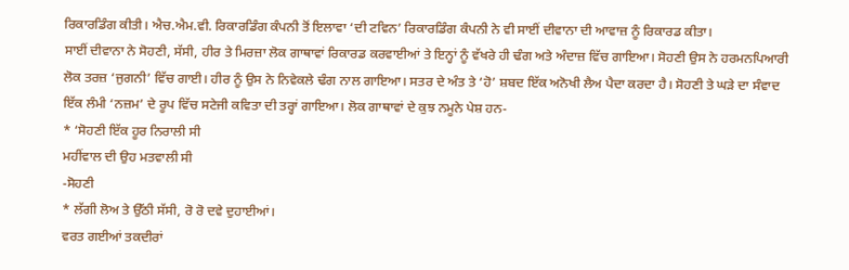ਰਿਕਾਰਡਿੰਗ ਕੀਤੀ। ਐਚ.ਐਮ.ਵੀ. ਰਿਕਾਰਡਿੰਗ ਕੰਪਨੀ ਤੋਂ ਇਲਾਵਾ ‘ਦੀ ਟਵਿਨ’ ਰਿਕਾਰਡਿੰਗ ਕੰਪਨੀ ਨੇ ਵੀ ਸਾਈਂ ਦੀਵਾਨਾ ਦੀ ਆਵਾਜ਼ ਨੂੰ ਰਿਕਾਰਡ ਕੀਤਾ।
ਸਾਈਂ ਦੀਵਾਨਾ ਨੇ ਸੋਹਣੀ, ਸੱਸੀ, ਹੀਰ ਤੇ ਮਿਰਜ਼ਾ ਲੋਕ ਗਾਥਾਵਾਂ ਰਿਕਾਰਡ ਕਰਵਾਈਆਂ ਤੇ ਇਨ੍ਹਾਂ ਨੂੰ ਵੱਖਰੇ ਹੀ ਢੰਗ ਅਤੇ ਅੰਦਾਜ਼ ਵਿੱਚ ਗਾਇਆ। ਸੋਹਣੀ ਉਸ ਨੇ ਹਰਮਨਪਿਆਰੀ ਲੋਕ ਤਰਜ਼ ‘ਜੁਗਨੀ’ ਵਿੱਚ ਗਾਈ। ਹੀਰ ਨੂੰ ਉਸ ਨੇ ਨਿਵੇਕਲੇ ਢੰਗ ਨਾਲ ਗਾਇਆ। ਸਤਰ ਦੇ ਅੰਤ ਤੇ ‘ਹੋ’ ਸ਼ਬਦ ਇੱਕ ਅਨੋਖੀ ਲੈਅ ਪੈਦਾ ਕਰਦਾ ਹੈ। ਸੋਹਣੀ ਤੇ ਘੜੇ ਦਾ ਸੰਵਾਦ ਇੱਕ ਲੰਮੀ ‘ਨਜ਼ਮ’ ਦੇ ਰੂਪ ਵਿੱਚ ਸਟੇਜੀ ਕਵਿਤਾ ਦੀ ਤਰ੍ਹਾਂ ਗਾਇਆ। ਲੋਕ ਗਾਥਾਵਾਂ ਦੇ ਕੁਝ ਨਮੂਨੇ ਪੇਸ਼ ਹਨ-
* ‘ਸੋਹਣੀ ਇੱਕ ਹੂਰ ਨਿਰਾਲੀ ਸੀ
ਮਹੀਂਵਾਲ ਦੀ ਉਹ ਮਤਵਾਲੀ ਸੀ
-ਸੋਹਣੀ
* ਲੱਗੀ ਲੋਅ ਤੇ ਉੱਠੀ ਸੱਸੀ, ਰੋ ਰੋ ਦਵੇ ਦੁਹਾਈਆਂ।
ਵਰਤ ਗਈਆਂ ਤਕਦੀਰਾਂ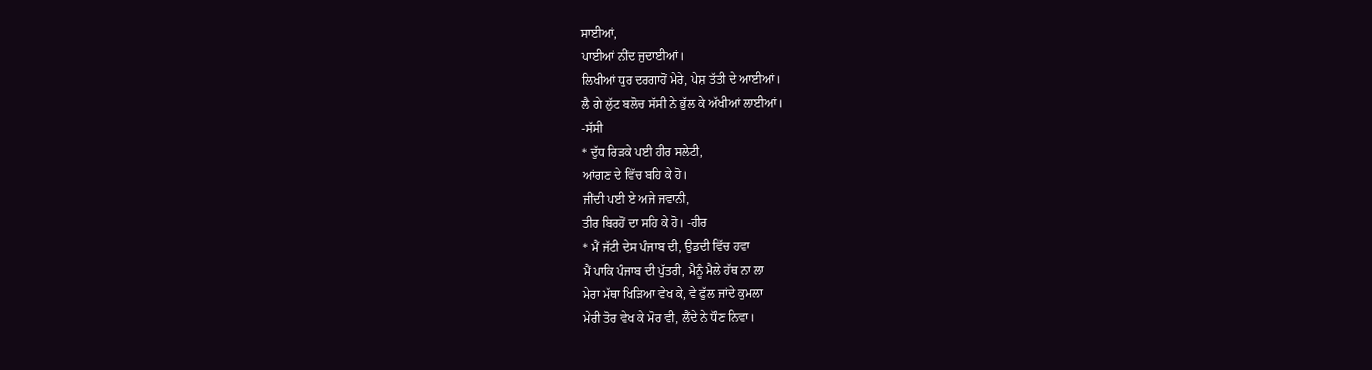ਸਾਈਆਂ,
ਪਾਈਆਂ ਨੀਂਦ ਜੁਦਾਈਆਂ।
ਲਿਖੀਆਂ ਧੁਰ ਦਰਗਾਹੋਂ ਮੇਰੇ, ਪੇਸ਼ ਤੱਤੀ ਦੇ ਆਈਆਂ।
ਲੈ ਗੇ ਲੁੱਟ ਬਲੋਚ ਸੱਸੀ ਨੇ ਭੁੱਲ ਕੇ ਅੱਖੀਆਂ ਲਾਈਆਂ।
-ਸੱਸੀ
* ਦੁੱਧ ਰਿੜਕੇ ਪਈ ਹੀਰ ਸਲੇਟੀ,
ਆਂਗਣ ਦੇ ਵਿੱਚ ਬਹਿ ਕੇ ਹੋ।
ਜੀਂਦੀ ਪਈ ਏ ਅਜੇ ਜਵਾਨੀ,
ਤੀਰ ਬਿਰਹੋਂ ਦਾ ਸਹਿ ਕੇ ਹੋ। -ਹੀਰ
* ਮੈਂ ਜੱਟੀ ਦੇਸ ਪੰਜਾਬ ਦੀ, ਉਡਦੀ ਵਿੱਚ ਹਵਾ
ਮੈਂ ਪਾਕਿ ਪੰਜਾਬ ਦੀ ਪੁੱਤਰੀ, ਮੈਨੂੰ ਮੈਲੇ ਹੱਥ ਨਾ ਲਾ
ਮੇਰਾ ਮੱਥਾ ਖਿੜਿਆ ਵੇਖ ਕੇ, ਵੇ ਫੁੱਲ ਜਾਂਦੇ ਕੁਮਲਾ
ਮੇਰੀ ਤੋਰ ਵੇਖ ਕੇ ਮੋਰ ਵੀ, ਲੈਂਦੇ ਨੇ ਧੌਣ ਨਿਵਾ।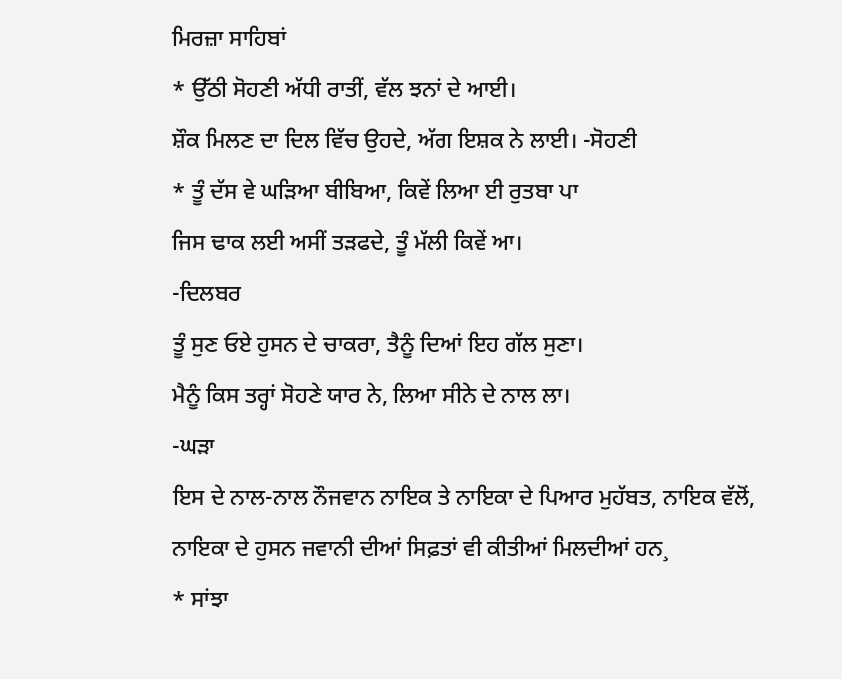ਮਿਰਜ਼ਾ ਸਾਹਿਬਾਂ
* ਉੱਠੀ ਸੋਹਣੀ ਅੱਧੀ ਰਾਤੀਂ, ਵੱਲ ਝਨਾਂ ਦੇ ਆਈ।
ਸ਼ੌਕ ਮਿਲਣ ਦਾ ਦਿਲ ਵਿੱਚ ਉਹਦੇ, ਅੱਗ ਇਸ਼ਕ ਨੇ ਲਾਈ। -ਸੋਹਣੀ
* ਤੂੰ ਦੱਸ ਵੇ ਘੜਿਆ ਬੀਬਿਆ, ਕਿਵੇਂ ਲਿਆ ਈ ਰੁਤਬਾ ਪਾ
ਜਿਸ ਢਾਕ ਲਈ ਅਸੀਂ ਤੜਫਦੇ, ਤੂੰ ਮੱਲੀ ਕਿਵੇਂ ਆ।
-ਦਿਲਬਰ
ਤੂੰ ਸੁਣ ਓਏ ਹੁਸਨ ਦੇ ਚਾਕਰਾ, ਤੈਨੂੰ ਦਿਆਂ ਇਹ ਗੱਲ ਸੁਣਾ।
ਮੈਨੂੰ ਕਿਸ ਤਰ੍ਹਾਂ ਸੋਹਣੇ ਯਾਰ ਨੇ, ਲਿਆ ਸੀਨੇ ਦੇ ਨਾਲ ਲਾ।
-ਘੜਾ
ਇਸ ਦੇ ਨਾਲ-ਨਾਲ ਨੌਜਵਾਨ ਨਾਇਕ ਤੇ ਨਾਇਕਾ ਦੇ ਪਿਆਰ ਮੁਹੱਬਤ, ਨਾਇਕ ਵੱਲੋਂ, ਨਾਇਕਾ ਦੇ ਹੁਸਨ ਜਵਾਨੀ ਦੀਆਂ ਸਿਫ਼ਤਾਂ ਵੀ ਕੀਤੀਆਂ ਮਿਲਦੀਆਂ ਹਨ¸
* ਸਾਂਝਾ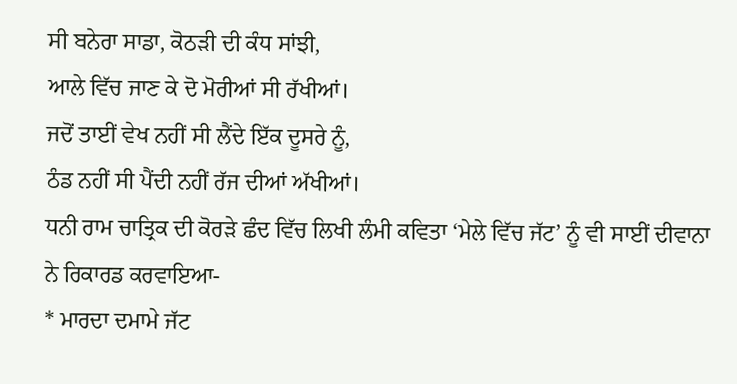ਸੀ ਬਨੇਰਾ ਸਾਡਾ, ਕੋਠੜੀ ਦੀ ਕੰਧ ਸਾਂਝੀ,
ਆਲੇ ਵਿੱਚ ਜਾਣ ਕੇ ਦੋ ਮੋਰੀਆਂ ਸੀ ਰੱਖੀਆਂ।
ਜਦੋਂ ਤਾਈਂ ਵੇਖ ਨਹੀਂ ਸੀ ਲੈਂਦੇ ਇੱਕ ਦੂਸਰੇ ਨੂੰ,
ਠੰਡ ਨਹੀਂ ਸੀ ਪੈਂਦੀ ਨਹੀਂ ਰੱਜ ਦੀਆਂ ਅੱਖੀਆਂ।
ਧਨੀ ਰਾਮ ਚਾਤ੍ਰਿਕ ਦੀ ਕੋਰੜੇ ਛੰਦ ਵਿੱਚ ਲਿਖੀ ਲੰਮੀ ਕਵਿਤਾ ‘ਮੇਲੇ ਵਿੱਚ ਜੱਟ’ ਨੂੰ ਵੀ ਸਾਈਂ ਦੀਵਾਨਾ ਨੇ ਰਿਕਾਰਡ ਕਰਵਾਇਆ-
* ਮਾਰਦਾ ਦਮਾਮੇ ਜੱਟ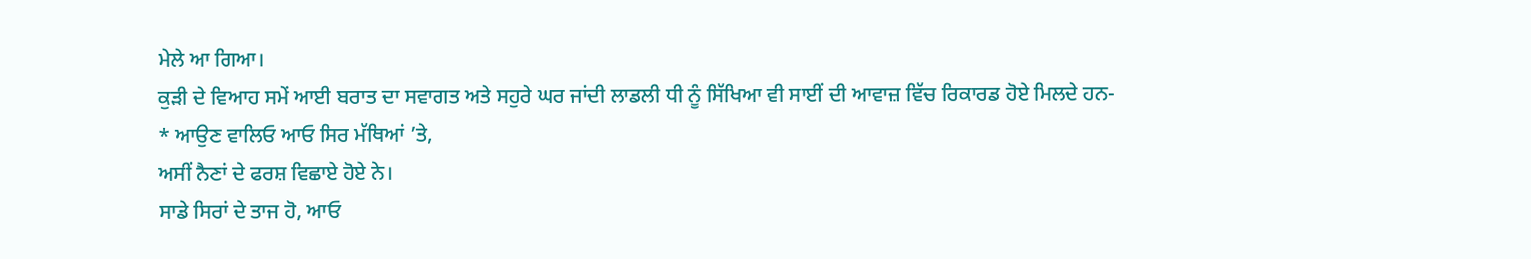ਮੇਲੇ ਆ ਗਿਆ।
ਕੁੜੀ ਦੇ ਵਿਆਹ ਸਮੇਂ ਆਈ ਬਰਾਤ ਦਾ ਸਵਾਗਤ ਅਤੇ ਸਹੁਰੇ ਘਰ ਜਾਂਦੀ ਲਾਡਲੀ ਧੀ ਨੂੰ ਸਿੱਖਿਆ ਵੀ ਸਾਈਂ ਦੀ ਆਵਾਜ਼ ਵਿੱਚ ਰਿਕਾਰਡ ਹੋਏ ਮਿਲਦੇ ਹਨ-
* ਆਉਣ ਵਾਲਿਓ ਆਓ ਸਿਰ ਮੱਥਿਆਂ ’ਤੇ,
ਅਸੀਂ ਨੈਣਾਂ ਦੇ ਫਰਸ਼ ਵਿਛਾਏ ਹੋਏ ਨੇ।
ਸਾਡੇ ਸਿਰਾਂ ਦੇ ਤਾਜ ਹੋ, ਆਓ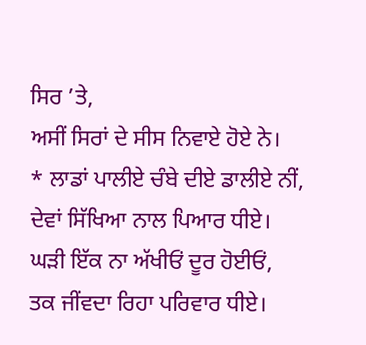ਸਿਰ ’ਤੇ,
ਅਸੀਂ ਸਿਰਾਂ ਦੇ ਸੀਸ ਨਿਵਾਏ ਹੋਏ ਨੇ।
* ਲਾਡਾਂ ਪਾਲੀਏ ਚੰਬੇ ਦੀਏ ਡਾਲੀਏ ਨੀਂ,
ਦੇਵਾਂ ਸਿੱਖਿਆ ਨਾਲ ਪਿਆਰ ਧੀਏ।
ਘੜੀ ਇੱਕ ਨਾ ਅੱਖੀਓਂ ਦੂਰ ਹੋਈਓਂ,
ਤਕ ਜੀਂਵਦਾ ਰਿਹਾ ਪਰਿਵਾਰ ਧੀਏ।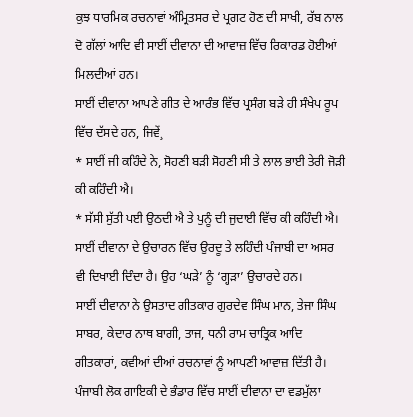ਕੁਝ ਧਾਰਮਿਕ ਰਚਨਾਵਾਂ ਅੰਮ੍ਰਿਤਸਰ ਦੇ ਪ੍ਰਗਟ ਹੋਣ ਦੀ ਸਾਖੀ, ਰੱਬ ਨਾਲ ਦੋ ਗੱਲਾਂ ਆਦਿ ਵੀ ਸਾਈਂ ਦੀਵਾਨਾ ਦੀ ਆਵਾਜ਼ ਵਿੱਚ ਰਿਕਾਰਡ ਹੋਈਆਂ ਮਿਲਦੀਆਂ ਹਨ।
ਸਾਈਂ ਦੀਵਾਨਾ ਆਪਣੇ ਗੀਤ ਦੇ ਆਰੰਭ ਵਿੱਚ ਪ੍ਰਸੰਗ ਬੜੇ ਹੀ ਸੰਖੇਪ ਰੂਪ ਵਿੱਚ ਦੱਸਦੇ ਹਨ, ਜਿਵੇਂ¸
* ਸਾਈਂ ਜੀ ਕਹਿੰਦੇ ਨੇ, ਸੋਹਣੀ ਬੜੀ ਸੋਹਣੀ ਸੀ ਤੇ ਲਾਲ ਭਾਈ ਤੇਰੀ ਜੋੜੀ ਕੀ ਕਹਿੰਦੀ ਐ।
* ਸੱਸੀ ਸੁੱਤੀ ਪਈ ਉਠਦੀ ਐ ਤੇ ਪੁਨੂੰ ਦੀ ਜੁਦਾਈ ਵਿੱਚ ਕੀ ਕਹਿੰਦੀ ਐ।
ਸਾਈਂ ਦੀਵਾਨਾ ਦੇ ਉਚਾਰਨ ਵਿੱਚ ਉਰਦੂ ਤੇ ਲਹਿੰਦੀ ਪੰਜਾਬੀ ਦਾ ਅਸਰ ਵੀ ਦਿਖਾਈ ਦਿੰਦਾ ਹੈ। ਉਹ ‘ਘੜੇ’ ਨੂੰ ‘ਗ੍ਹੜਾ’ ਉਚਾਰਦੇ ਹਨ।
ਸਾਈਂ ਦੀਵਾਨਾ ਨੇ ਉਸਤਾਦ ਗੀਤਕਾਰ ਗੁਰਦੇਵ ਸਿੰਘ ਮਾਨ, ਤੇਜਾ ਸਿੰਘ ਸਾਬਰ, ਕੇਦਾਰ ਨਾਥ ਬਾਗੀ, ਤਾਜ, ਧਨੀ ਰਾਮ ਚਾਤ੍ਰਿਕ ਆਦਿ ਗੀਤਕਾਰਾਂ, ਕਵੀਆਂ ਦੀਆਂ ਰਚਨਾਵਾਂ ਨੂੰ ਆਪਣੀ ਆਵਾਜ਼ ਦਿੱਤੀ ਹੈ।
ਪੰਜਾਬੀ ਲੋਕ ਗਾਇਕੀ ਦੇ ਭੰਡਾਰ ਵਿੱਚ ਸਾਈਂ ਦੀਵਾਨਾ ਦਾ ਵਡਮੁੱਲਾ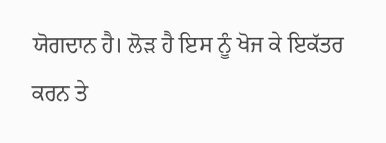ਯੋਗਦਾਨ ਹੈ। ਲੋੜ ਹੈ ਇਸ ਨੂੰ ਖੋਜ ਕੇ ਇਕੱਤਰ ਕਰਨ ਤੇ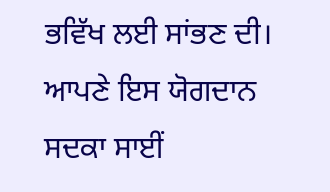ਭਵਿੱਖ ਲਈ ਸਾਂਭਣ ਦੀ। ਆਪਣੇ ਇਸ ਯੋਗਦਾਨ ਸਦਕਾ ਸਾਈਂ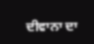ਦੀਵਾਨਾ ਦਾ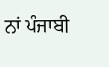ਨਾਂ ਪੰਜਾਬੀ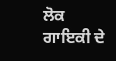ਲੋਕ ਗਾਇਕੀ ਦੇ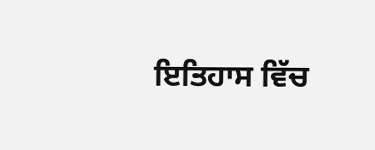ਇਤਿਹਾਸ ਵਿੱਚ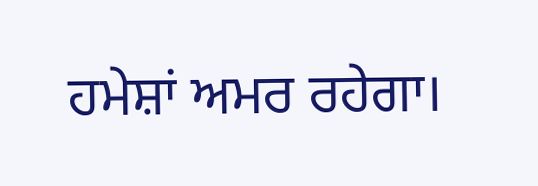ਹਮੇਸ਼ਾਂ ਅਮਰ ਰਹੇਗਾ।